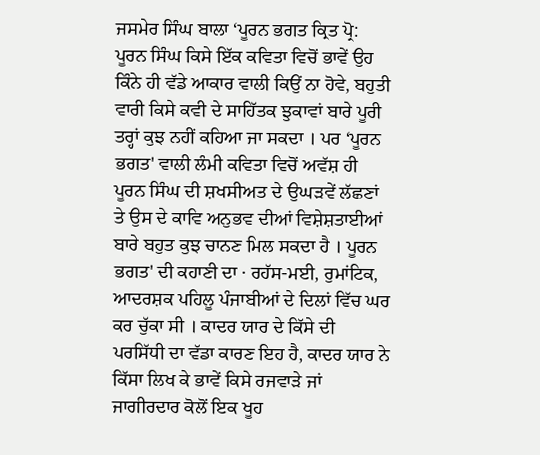ਜਸਮੇਰ ਸਿੰਘ ਬਾਲਾ ‘ਪੂਰਨ ਭਗਤ ਕ੍ਰਿਤ ਪ੍ਰੋ: ਪੂਰਨ ਸਿੰਘ ਕਿਸੇ ਇੱਕ ਕਵਿਤਾ ਵਿਚੋਂ ਭਾਵੇਂ ਉਹ ਕਿੰਨੇ ਹੀ ਵੱਡੇ ਆਕਾਰ ਵਾਲੀ ਕਿਉਂ ਨਾ ਹੋਵੇ, ਬਹੁਤੀ ਵਾਰੀ ਕਿਸੇ ਕਵੀ ਦੇ ਸਾਹਿੱਤਕ ਝੁਕਾਵਾਂ ਬਾਰੇ ਪੂਰੀ ਤਰ੍ਹਾਂ ਕੁਝ ਨਹੀਂ ਕਹਿਆ ਜਾ ਸਕਦਾ । ਪਰ ‘ਪੂਰਨ ਭਗਤ' ਵਾਲੀ ਲੰਮੀ ਕਵਿਤਾ ਵਿਚੋਂ ਅਵੱਸ਼ ਹੀ ਪੂਰਨ ਸਿੰਘ ਦੀ ਸ਼ਖਸੀਅਤ ਦੇ ਉਘੜਵੇਂ ਲੱਛਣਾਂ ਤੇ ਉਸ ਦੇ ਕਾਵਿ ਅਨੁਭਵ ਦੀਆਂ ਵਿਸ਼ੇਸ਼ਤਾਈਆਂ ਬਾਰੇ ਬਹੁਤ ਕੁਝ ਚਾਨਣ ਮਿਲ ਸਕਦਾ ਹੈ । ਪੂਰਨ ਭਗਤ' ਦੀ ਕਹਾਣੀ ਦਾ · ਰਹੱਸ-ਮਈ, ਰੁਮਾਂਟਿਕ, ਆਦਰਸ਼ਕ ਪਹਿਲੂ ਪੰਜਾਬੀਆਂ ਦੇ ਦਿਲਾਂ ਵਿੱਚ ਘਰ ਕਰ ਚੁੱਕਾ ਸੀ । ਕਾਦਰ ਯਾਰ ਦੇ ਕਿੱਸੇ ਦੀ ਪਰਸਿੱਧੀ ਦਾ ਵੱਡਾ ਕਾਰਣ ਇਹ ਹੈ, ਕਾਦਰ ਯਾਰ ਨੇ ਕਿੱਸਾ ਲਿਖ ਕੇ ਭਾਵੇਂ ਕਿਸੇ ਰਜਵਾੜੇ ਜਾਂ ਜਾਗੀਰਦਾਰ ਕੋਲੋਂ ਇਕ ਖੂਹ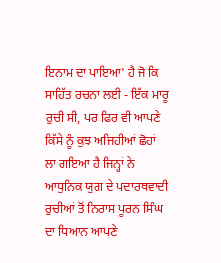ਇਨਾਮ ਦਾ ਪਾਇਆ' ਹੈ ਜੋ ਕਿ ਸਾਹਿੱਤ ਰਚਨਾ ਲਈ - ਇੱਕ ਮਾਰੂ ਰੁਚੀ ਸੀ, ਪਰ ਫਿਰ ਵੀ ਆਪਣੇ ਕਿੱਸੇ ਨੂੰ ਕੁਝ ਅਜਿਹੀਆਂ ਛੋਹਾਂ ਲਾ ਗਇਆ ਹੈ ਜਿਨ੍ਹਾਂ ਨੇ ਆਧੁਨਿਕ ਯੁਗ ਦੇ ਪਦਾਰਥਵਾਦੀ ਰੁਚੀਆਂ ਤੋਂ ਨਿਰਾਸ ਪੂਰਨ ਸਿੰਘ ਦਾ ਧਿਆਨ ਆਪਣੇ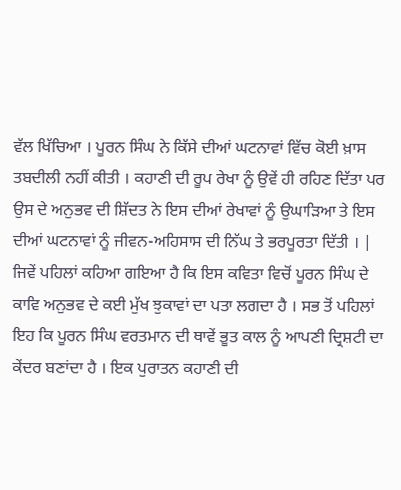ਵੱਲ ਖਿੱਚਿਆ । ਪੂਰਨ ਸਿੰਘ ਨੇ ਕਿੱਸੇ ਦੀਆਂ ਘਟਨਾਵਾਂ ਵਿੱਚ ਕੋਈ ਖ਼ਾਸ ਤਬਦੀਲੀ ਨਹੀਂ ਕੀਤੀ । ਕਹਾਣੀ ਦੀ ਰੂਪ ਰੇਖਾ ਨੂੰ ਉਵੇਂ ਹੀ ਰਹਿਣ ਦਿੱਤਾ ਪਰ ਉਸ ਦੇ ਅਨੁਭਵ ਦੀ ਸ਼ਿੱਦਤ ਨੇ ਇਸ ਦੀਆਂ ਰੇਖਾਵਾਂ ਨੂੰ ਉਘਾੜਿਆ ਤੇ ਇਸ ਦੀਆਂ ਘਟਨਾਵਾਂ ਨੂੰ ਜੀਵਨ-ਅਹਿਸਾਸ ਦੀ ਨਿੱਘ ਤੇ ਭਰਪੂਰਤਾ ਦਿੱਤੀ । | ਜਿਵੇਂ ਪਹਿਲਾਂ ਕਹਿਆ ਗਇਆ ਹੈ ਕਿ ਇਸ ਕਵਿਤਾ ਵਿਚੋਂ ਪੂਰਨ ਸਿੰਘ ਦੇ ਕਾਵਿ ਅਨੁਭਵ ਦੇ ਕਈ ਮੁੱਖ ਝੁਕਾਵਾਂ ਦਾ ਪਤਾ ਲਗਦਾ ਹੈ । ਸਭ ਤੋਂ ਪਹਿਲਾਂ ਇਹ ਕਿ ਪੂਰਨ ਸਿੰਘ ਵਰਤਮਾਨ ਦੀ ਥਾਵੇਂ ਭੂਤ ਕਾਲ ਨੂੰ ਆਪਣੀ ਦ੍ਰਿਸ਼ਟੀ ਦਾ ਕੇਂਦਰ ਬਣਾਂਦਾ ਹੈ । ਇਕ ਪੁਰਾਤਨ ਕਹਾਣੀ ਦੀ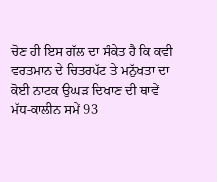ਚੋਣ ਹੀ ਇਸ ਗੱਲ ਦਾ ਸੰਕੇਤ ਹੈ ਕਿ ਕਵੀ ਵਰਤਮਾਨ ਦੇ ਚਿਤਰਪੱਟ ਤੇ ਮਨੁੱਖਤਾ ਦਾ ਕੋਈ ਨਾਟਕ ਉਘੜ ਦਿਖਾਣ ਦੀ ਥਾਵੇਂ ਮੱਧ-ਕਾਲੀਨ ਸਮੇਂ 93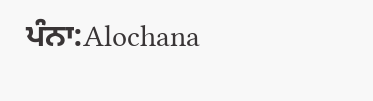ਪੰਨਾ:Alochana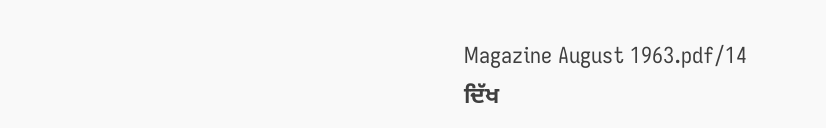Magazine August 1963.pdf/14
ਦਿੱਖ